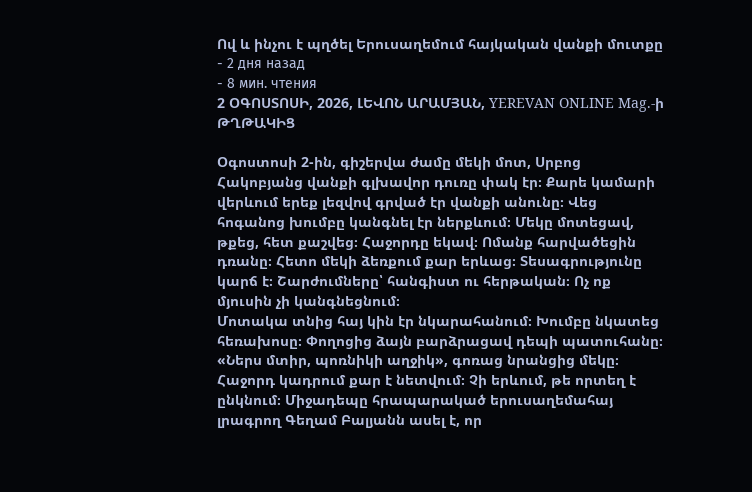Ով և ինչու է պղծել Երուսաղեմում հայկական վանքի մուտքը
- 2 дня назад
- 8 мин. чтения
2 ՕԳՈՍՏՈՍԻ, 2026, ԼԵՎՈՆ ԱՐԱՄՅԱՆ, YEREVAN ONLINE Mag.-ի ԹՂԹԱԿԻՑ

Օգոստոսի 2-ին, գիշերվա ժամը մեկի մոտ, Սրբոց Հակոբյանց վանքի գլխավոր դուռը փակ էր։ Քարե կամարի վերևում երեք լեզվով գրված էր վանքի անունը։ Վեց հոգանոց խումբը կանգնել էր ներքևում։ Մեկը մոտեցավ, թքեց, հետ քաշվեց։ Հաջորդը եկավ։ Ոմանք հարվածեցին դռանը։ Հետո մեկի ձեռքում քար երևաց։ Տեսագրությունը կարճ է։ Շարժումները՝ հանգիստ ու հերթական։ Ոչ ոք մյուսին չի կանգնեցնում։
Մոտակա տնից հայ կին էր նկարահանում։ Խումբը նկատեց հեռախոսը։ Փողոցից ձայն բարձրացավ դեպի պատուհանը։ «Ներս մտիր, պոռնիկի աղջիկ», գոռաց նրանցից մեկը։ Հաջորդ կադրում քար է նետվում։ Չի երևում, թե որտեղ է ընկնում։ Միջադեպը հրապարակած երուսաղեմահայ լրագրող Գեղամ Բալյանն ասել է, որ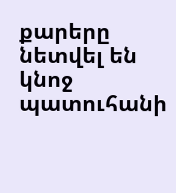քարերը նետվել են կնոջ պատուհանի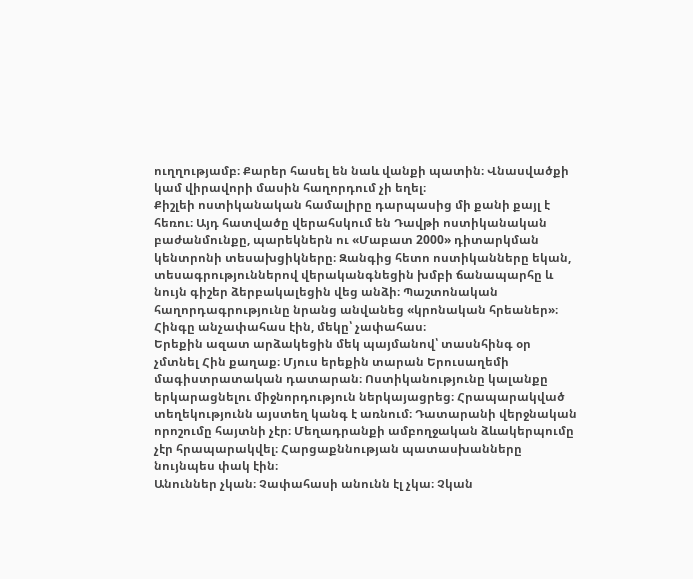ուղղությամբ։ Քարեր հասել են նաև վանքի պատին։ Վնասվածքի կամ վիրավորի մասին հաղորդում չի եղել։
Քիշլեի ոստիկանական համալիրը դարպասից մի քանի քայլ է հեռու։ Այդ հատվածը վերահսկում են Դավթի ոստիկանական բաժանմունքը, պարեկներն ու «Մաբատ 2000» դիտարկման կենտրոնի տեսախցիկները։ Զանգից հետո ոստիկանները եկան, տեսագրություններով վերականգնեցին խմբի ճանապարհը և նույն գիշեր ձերբակալեցին վեց անձի։ Պաշտոնական հաղորդագրությունը նրանց անվանեց «կրոնական հրեաներ»։ Հինգը անչափահաս էին, մեկը՝ չափահաս։
Երեքին ազատ արձակեցին մեկ պայմանով՝ տասնհինգ օր չմտնել Հին քաղաք։ Մյուս երեքին տարան Երուսաղեմի մագիստրատական դատարան։ Ոստիկանությունը կալանքը երկարացնելու միջնորդություն ներկայացրեց։ Հրապարակված տեղեկությունն այստեղ կանգ է առնում։ Դատարանի վերջնական որոշումը հայտնի չէր։ Մեղադրանքի ամբողջական ձևակերպումը չէր հրապարակվել։ Հարցաքննության պատասխանները նույնպես փակ էին։
Անուններ չկան։ Չափահասի անունն էլ չկա։ Չկան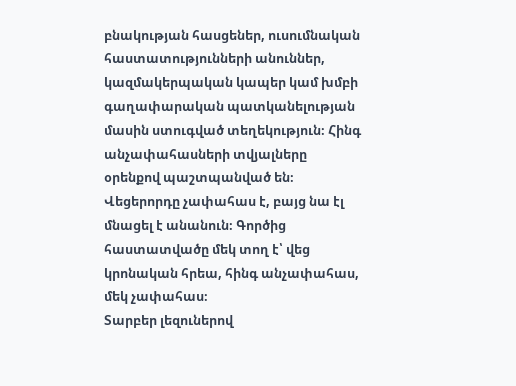բնակության հասցեներ, ուսումնական հաստատությունների անուններ, կազմակերպական կապեր կամ խմբի գաղափարական պատկանելության մասին ստուգված տեղեկություն։ Հինգ անչափահասների տվյալները օրենքով պաշտպանված են։ Վեցերորդը չափահաս է, բայց նա էլ մնացել է անանուն։ Գործից հաստատվածը մեկ տող է՝ վեց կրոնական հրեա, հինգ անչափահաս, մեկ չափահաս։
Տարբեր լեզուներով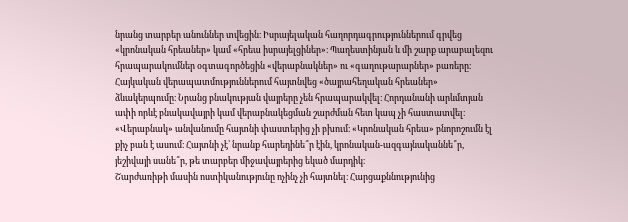նրանց տարբեր անուններ տվեցին։ Իսրայելական հաղորդագրություններում գրվեց «կրոնական հրեաներ» կամ «հրեա իսրայելցիներ»։ Պաղեստինյան և մի շարք արաբալեզու հրապարակումներ օգտագործեցին «վերաբնակներ» ու «գաղութարարներ» բառերը։ Հայկական վերապատմություններում հայտնվեց «ծայրահեղական հրեաներ» ձևակերպումը։ Նրանց բնակության վայրերը չեն հրապարակվել։ Հորդանանի արևմտյան ափի որևէ բնակավայրի կամ վերաբնակեցման շարժման հետ կապ չի հաստատվել։ «Վերաբնակ» անվանումը հայտնի փաստերից չի բխում։ «Կրոնական հրեա» բնորոշումն էլ քիչ բան է ասում։ Հայտնի չէ՝ նրանք հարեդինե՞ր էին, կրոնական-ազգայնականնե՞ր, յեշիվայի սանե՞ր, թե տարբեր միջավայրերից եկած մարդիկ։
Շարժառիթի մասին ոստիկանությունը ոչինչ չի հայտնել։ Հարցաքննությունից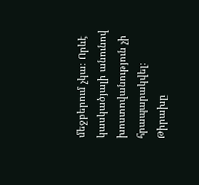մեջբերում չկա։ Որևէ կասկածյալի անունով խոստովանություն չի հրապարակվել։ Թիրախը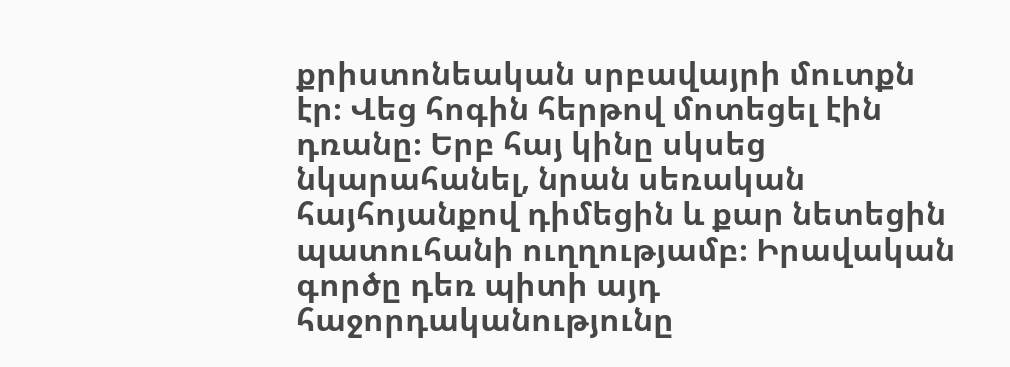քրիստոնեական սրբավայրի մուտքն էր։ Վեց հոգին հերթով մոտեցել էին դռանը։ Երբ հայ կինը սկսեց նկարահանել, նրան սեռական հայհոյանքով դիմեցին և քար նետեցին պատուհանի ուղղությամբ։ Իրավական գործը դեռ պիտի այդ հաջորդականությունը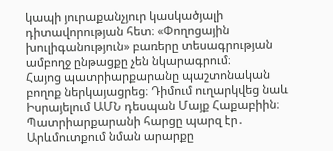կապի յուրաքանչյուր կասկածյալի դիտավորության հետ։ «Փողոցային խուլիգանություն» բառերը տեսագրության ամբողջ ընթացքը չեն նկարագրում։
Հայոց պատրիարքարանը պաշտոնական բողոք ներկայացրեց։ Դիմում ուղարկվեց նաև Իսրայելում ԱՄՆ դեսպան Մայք Հաքաբիին։ Պատրիարքարանի հարցը պարզ էր․ Արևմուտքում նման արարքը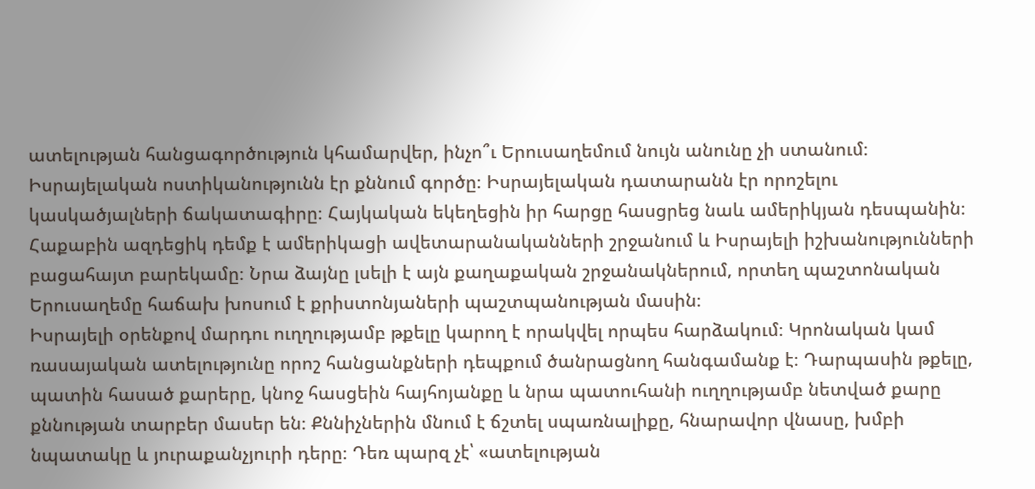ատելության հանցագործություն կհամարվեր, ինչո՞ւ Երուսաղեմում նույն անունը չի ստանում։ Իսրայելական ոստիկանությունն էր քննում գործը։ Իսրայելական դատարանն էր որոշելու կասկածյալների ճակատագիրը։ Հայկական եկեղեցին իր հարցը հասցրեց նաև ամերիկյան դեսպանին։ Հաքաբին ազդեցիկ դեմք է ամերիկացի ավետարանականների շրջանում և Իսրայելի իշխանությունների բացահայտ բարեկամը։ Նրա ձայնը լսելի է այն քաղաքական շրջանակներում, որտեղ պաշտոնական Երուսաղեմը հաճախ խոսում է քրիստոնյաների պաշտպանության մասին։
Իսրայելի օրենքով մարդու ուղղությամբ թքելը կարող է որակվել որպես հարձակում։ Կրոնական կամ ռասայական ատելությունը որոշ հանցանքների դեպքում ծանրացնող հանգամանք է։ Դարպասին թքելը, պատին հասած քարերը, կնոջ հասցեին հայհոյանքը և նրա պատուհանի ուղղությամբ նետված քարը քննության տարբեր մասեր են։ Քննիչներին մնում է ճշտել սպառնալիքը, հնարավոր վնասը, խմբի նպատակը և յուրաքանչյուրի դերը։ Դեռ պարզ չէ՝ «ատելության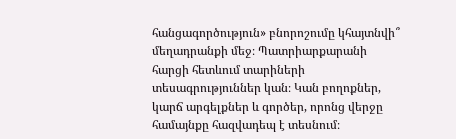հանցագործություն» բնորոշումը կհայտնվի՞ մեղադրանքի մեջ։ Պատրիարքարանի հարցի հետևում տարիների տեսագրություններ կան։ Կան բողոքներ, կարճ արգելքներ և գործեր, որոնց վերջը համայնքը հազվադեպ է տեսնում։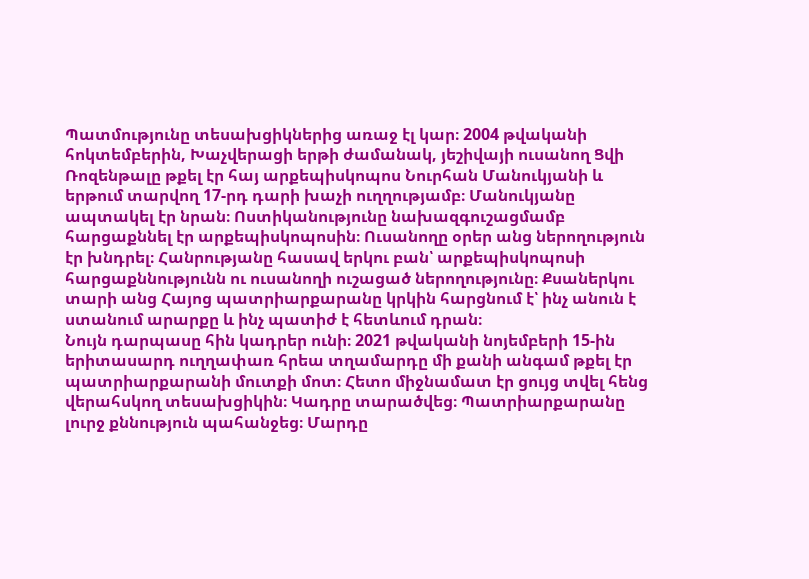Պատմությունը տեսախցիկներից առաջ էլ կար։ 2004 թվականի հոկտեմբերին, Խաչվերացի երթի ժամանակ, յեշիվայի ուսանող Ցվի Ռոզենթալը թքել էր հայ արքեպիսկոպոս Նուրհան Մանուկյանի և երթում տարվող 17-րդ դարի խաչի ուղղությամբ։ Մանուկյանը ապտակել էր նրան։ Ոստիկանությունը նախազգուշացմամբ հարցաքննել էր արքեպիսկոպոսին։ Ուսանողը օրեր անց ներողություն էր խնդրել։ Հանրությանը հասավ երկու բան՝ արքեպիսկոպոսի հարցաքննությունն ու ուսանողի ուշացած ներողությունը։ Քսաներկու տարի անց Հայոց պատրիարքարանը կրկին հարցնում է՝ ինչ անուն է ստանում արարքը և ինչ պատիժ է հետևում դրան։
Նույն դարպասը հին կադրեր ունի։ 2021 թվականի նոյեմբերի 15-ին երիտասարդ ուղղափառ հրեա տղամարդը մի քանի անգամ թքել էր պատրիարքարանի մուտքի մոտ։ Հետո միջնամատ էր ցույց տվել հենց վերահսկող տեսախցիկին։ Կադրը տարածվեց։ Պատրիարքարանը լուրջ քննություն պահանջեց։ Մարդը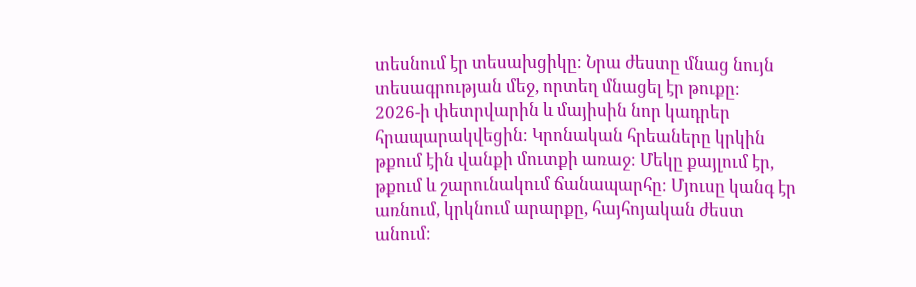տեսնում էր տեսախցիկը։ Նրա ժեստը մնաց նույն տեսագրության մեջ, որտեղ մնացել էր թուքը։
2026-ի փետրվարին և մայիսին նոր կադրեր հրապարակվեցին։ Կրոնական հրեաները կրկին թքում էին վանքի մուտքի առաջ։ Մեկը քայլում էր, թքում և շարունակում ճանապարհը։ Մյուսը կանգ էր առնում, կրկնում արարքը, հայհոյական ժեստ անում։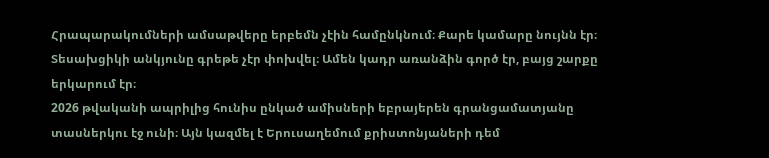Հրապարակումների ամսաթվերը երբեմն չէին համընկնում։ Քարե կամարը նույնն էր։ Տեսախցիկի անկյունը գրեթե չէր փոխվել։ Ամեն կադր առանձին գործ էր, բայց շարքը երկարում էր։
2026 թվականի ապրիլից հունիս ընկած ամիսների եբրայերեն գրանցամատյանը տասներկու էջ ունի։ Այն կազմել է Երուսաղեմում քրիստոնյաների դեմ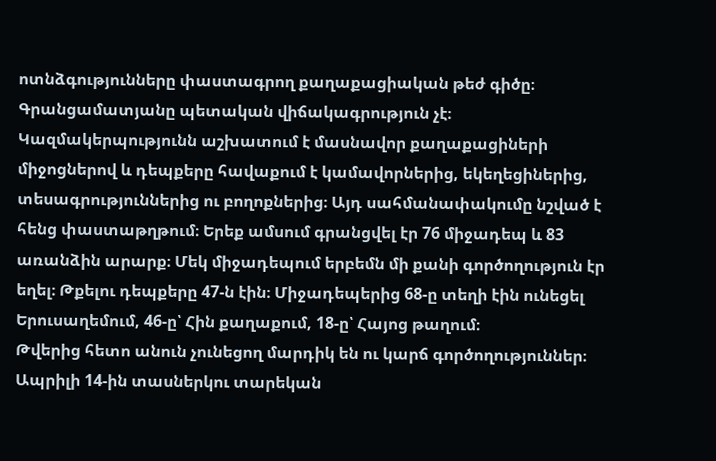ոտնձգությունները փաստագրող քաղաքացիական թեժ գիծը։ Գրանցամատյանը պետական վիճակագրություն չէ։ Կազմակերպությունն աշխատում է մասնավոր քաղաքացիների միջոցներով և դեպքերը հավաքում է կամավորներից, եկեղեցիներից, տեսագրություններից ու բողոքներից։ Այդ սահմանափակումը նշված է հենց փաստաթղթում։ Երեք ամսում գրանցվել էր 76 միջադեպ և 83 առանձին արարք։ Մեկ միջադեպում երբեմն մի քանի գործողություն էր եղել։ Թքելու դեպքերը 47-ն էին։ Միջադեպերից 68-ը տեղի էին ունեցել Երուսաղեմում, 46-ը՝ Հին քաղաքում, 18-ը՝ Հայոց թաղում։
Թվերից հետո անուն չունեցող մարդիկ են ու կարճ գործողություններ։ Ապրիլի 14-ին տասներկու տարեկան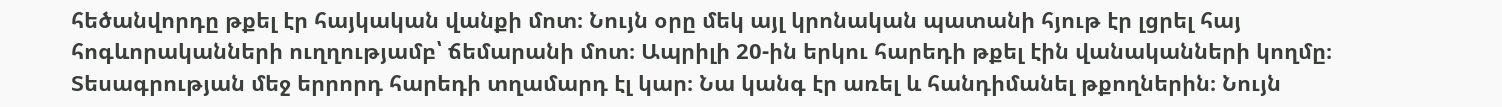հեծանվորդը թքել էր հայկական վանքի մոտ։ Նույն օրը մեկ այլ կրոնական պատանի հյութ էր լցրել հայ հոգևորականների ուղղությամբ՝ ճեմարանի մոտ։ Ապրիլի 20-ին երկու հարեդի թքել էին վանականների կողմը։ Տեսագրության մեջ երրորդ հարեդի տղամարդ էլ կար։ Նա կանգ էր առել և հանդիմանել թքողներին։ Նույն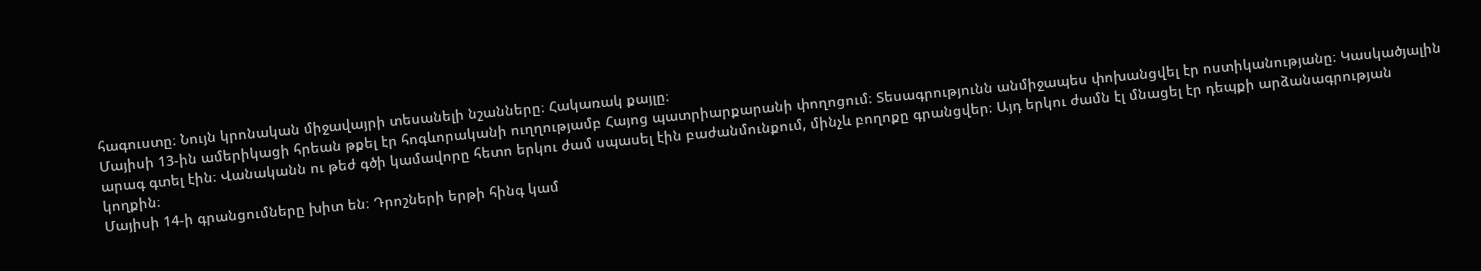հագուստը։ Նույն կրոնական միջավայրի տեսանելի նշանները։ Հակառակ քայլը։
Մայիսի 13-ին ամերիկացի հրեան թքել էր հոգևորականի ուղղությամբ Հայոց պատրիարքարանի փողոցում։ Տեսագրությունն անմիջապես փոխանցվել էր ոստիկանությանը։ Կասկածյալին արագ գտել էին։ Վանականն ու թեժ գծի կամավորը հետո երկու ժամ սպասել էին բաժանմունքում, մինչև բողոքը գրանցվեր։ Այդ երկու ժամն էլ մնացել էր դեպքի արձանագրության կողքին։
Մայիսի 14-ի գրանցումները խիտ են։ Դրոշների երթի հինգ կամ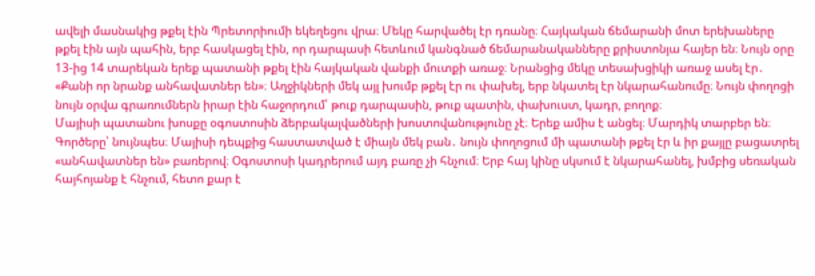ավելի մասնակից թքել էին Պրետորիումի եկեղեցու վրա։ Մեկը հարվածել էր դռանը։ Հայկական ճեմարանի մոտ երեխաները թքել էին այն պահին, երբ հասկացել էին, որ դարպասի հետևում կանգնած ճեմարանականները քրիստոնյա հայեր են։ Նույն օրը 13-ից 14 տարեկան երեք պատանի թքել էին հայկական վանքի մուտքի առաջ։ Նրանցից մեկը տեսախցիկի առաջ ասել էր․ «Քանի որ նրանք անհավատներ են»։ Աղջիկների մեկ այլ խումբ թքել էր ու փախել, երբ նկատել էր նկարահանումը։ Նույն փողոցի նույն օրվա գրառումներն իրար էին հաջորդում՝ թուք դարպասին, թուք պատին, փախուստ, կադր, բողոք։
Մայիսի պատանու խոսքը օգոստոսին ձերբակալվածների խոստովանությունը չէ։ Երեք ամիս է անցել։ Մարդիկ տարբեր են։ Գործերը՝ նույնպես։ Մայիսի դեպքից հաստատված է միայն մեկ բան․ նույն փողոցում մի պատանի թքել էր և իր քայլը բացատրել «անհավատներ են» բառերով։ Օգոստոսի կադրերում այդ բառը չի հնչում։ Երբ հայ կինը սկսում է նկարահանել, խմբից սեռական հայհոյանք է հնչում, հետո քար է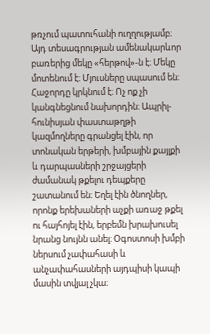թռչում պատուհանի ուղղությամբ։
Այդ տեսագրության ամենակարևոր բառերից մեկը «հերթով»-ն է։ Մեկը մոտենում է։ Մյուսները սպասում են։ Հաջորդը կրկնում է։ Ոչ ոք չի կանգնեցնում նախորդին։ Ապրիլ-հունիսյան փաստաթղթի կազմողները գրանցել էին, որ տոնական երթերի, խմբային քայլքի և դարպասների շրջայցերի ժամանակ թքելու դեպքերը շատանում են։ Եղել էին ծնողներ, որոնք երեխաների աչքի առաջ թքել ու հայհոյել էին, երբեմն խրախուսել նրանց նույնն անել։ Օգոստոսի խմբի ներսում չափահասի և անչափահասների այդպիսի կապի մասին տվյալ չկա։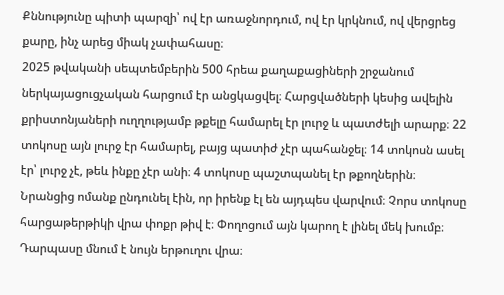Քննությունը պիտի պարզի՝ ով էր առաջնորդում, ով էր կրկնում, ով վերցրեց քարը, ինչ արեց միակ չափահասը։
2025 թվականի սեպտեմբերին 500 հրեա քաղաքացիների շրջանում ներկայացուցչական հարցում էր անցկացվել։ Հարցվածների կեսից ավելին քրիստոնյաների ուղղությամբ թքելը համարել էր լուրջ և պատժելի արարք։ 22 տոկոսը այն լուրջ էր համարել, բայց պատիժ չէր պահանջել։ 14 տոկոսն ասել էր՝ լուրջ չէ, թեև ինքը չէր անի։ 4 տոկոսը պաշտպանել էր թքողներին։ Նրանցից ոմանք ընդունել էին, որ իրենք էլ են այդպես վարվում։ Չորս տոկոսը հարցաթերթիկի վրա փոքր թիվ է։ Փողոցում այն կարող է լինել մեկ խումբ։ Դարպասը մնում է նույն երթուղու վրա։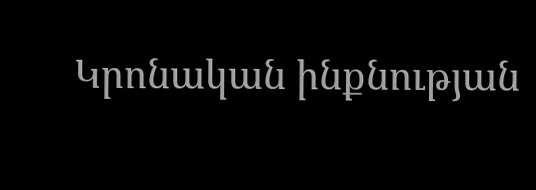Կրոնական ինքնության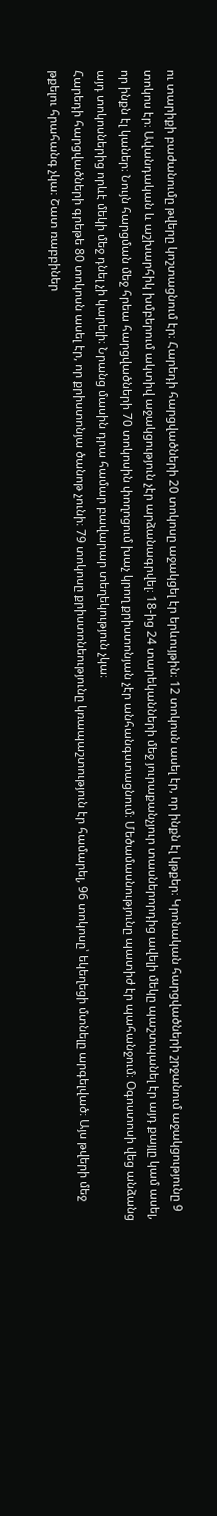ու տարիքի բաժանումը թվերը կոշտացնում էր։ Հարեդի հարցվածների 20 տոկոսը աջակցել էր երևույթին։ 12 տոկոսն ասել էր, որ ինքն էլ կթքեր։ Կրոնական հարցվածների շրջանում աջակցությունը 9 տոկոս էր։ Ավանդական և աշխարհիկ խմբերում ակտիվ աջակցություն չէր արձանագրվել։ 18-ից 24 տարեկանների մեջ յուրաքանչյուր տասներորդից ավելի մեկը պաշտպանել էր այդ քայլը կամ ասել, որ ինքն էլ կաներ։ Նույն հարցման մեջ հրեա հարցվածների 70 տոկոսին փողոցում խաչ կրող քրիստոնյան չէր անհանգստացնում։ Մեծամասնությունը պատիժ էր պահանջում։ Օգոստոսի վեց անձանց այդ տոկոսներից որևէ մեկի մեջ դնել չի կարելի։ Նրանց մասին դրա համար բավարար տեղեկություն չկա։
Հարեդի հարցվածների գրեթե 80 տոկոսն ասել էր, որ քրիստոնյա ծանոթ չունի։ 79 տոկոսը քրիստոնեությունը կռապաշտություն էր համարել, 96 տոկոսը՝ եկեղեցի մտնելը արգելված։ Այս թվերի մեջ թքելու հրահանգ չկա։ Շատ ռաբբիներ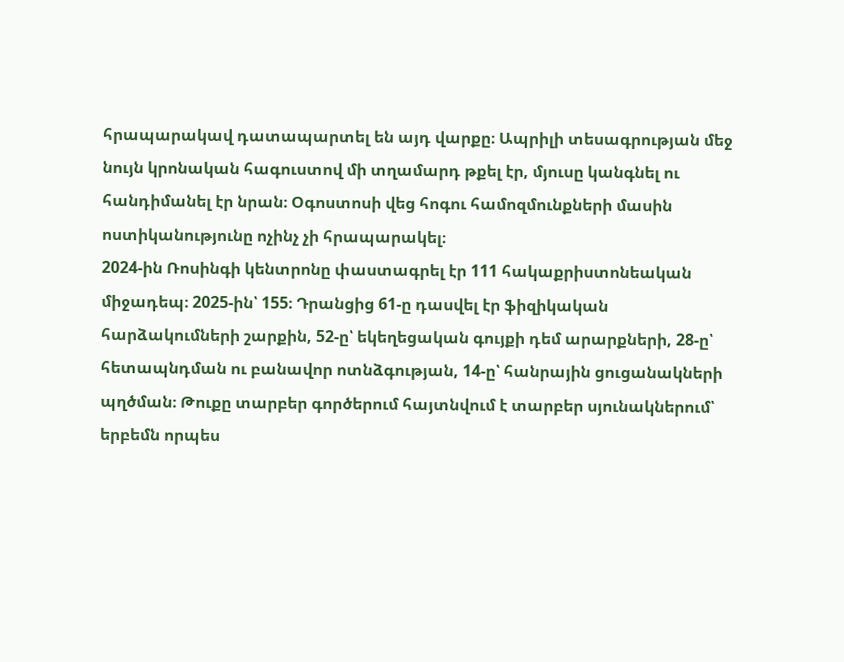հրապարակավ դատապարտել են այդ վարքը։ Ապրիլի տեսագրության մեջ նույն կրոնական հագուստով մի տղամարդ թքել էր, մյուսը կանգնել ու հանդիմանել էր նրան։ Օգոստոսի վեց հոգու համոզմունքների մասին ոստիկանությունը ոչինչ չի հրապարակել։
2024-ին Ռոսինգի կենտրոնը փաստագրել էր 111 հակաքրիստոնեական միջադեպ։ 2025-ին՝ 155։ Դրանցից 61-ը դասվել էր ֆիզիկական հարձակումների շարքին, 52-ը՝ եկեղեցական գույքի դեմ արարքների, 28-ը՝ հետապնդման ու բանավոր ոտնձգության, 14-ը՝ հանրային ցուցանակների պղծման։ Թուքը տարբեր գործերում հայտնվում է տարբեր սյունակներում՝ երբեմն որպես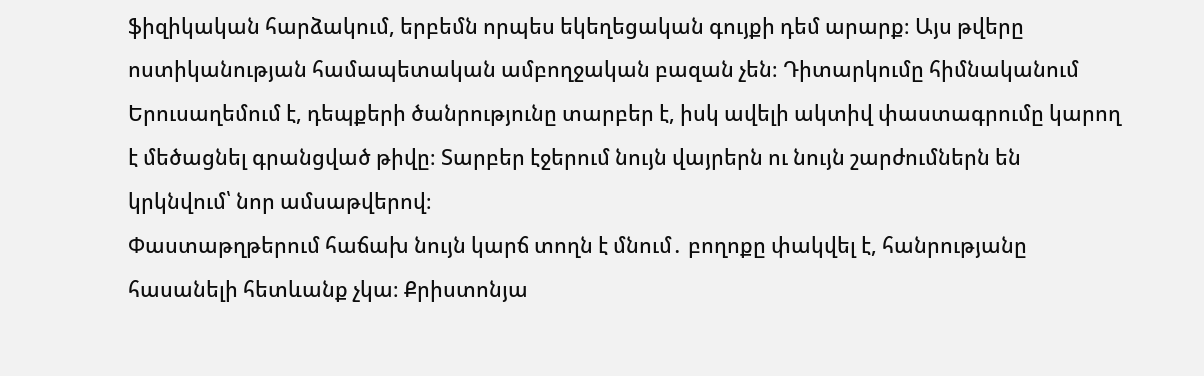ֆիզիկական հարձակում, երբեմն որպես եկեղեցական գույքի դեմ արարք։ Այս թվերը ոստիկանության համապետական ամբողջական բազան չեն։ Դիտարկումը հիմնականում Երուսաղեմում է, դեպքերի ծանրությունը տարբեր է, իսկ ավելի ակտիվ փաստագրումը կարող է մեծացնել գրանցված թիվը։ Տարբեր էջերում նույն վայրերն ու նույն շարժումներն են կրկնվում՝ նոր ամսաթվերով։
Փաստաթղթերում հաճախ նույն կարճ տողն է մնում․ բողոքը փակվել է, հանրությանը հասանելի հետևանք չկա։ Քրիստոնյա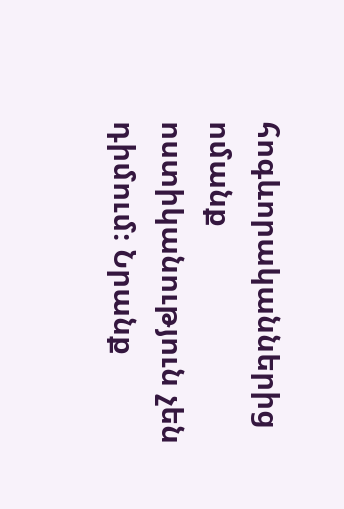հոգևորականներից ոմանք ոստիկանություն չեն դիմում։ Նրանք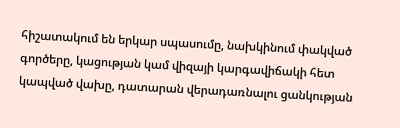հիշատակում են երկար սպասումը, նախկինում փակված գործերը, կացության կամ վիզայի կարգավիճակի հետ կապված վախը, դատարան վերադառնալու ցանկության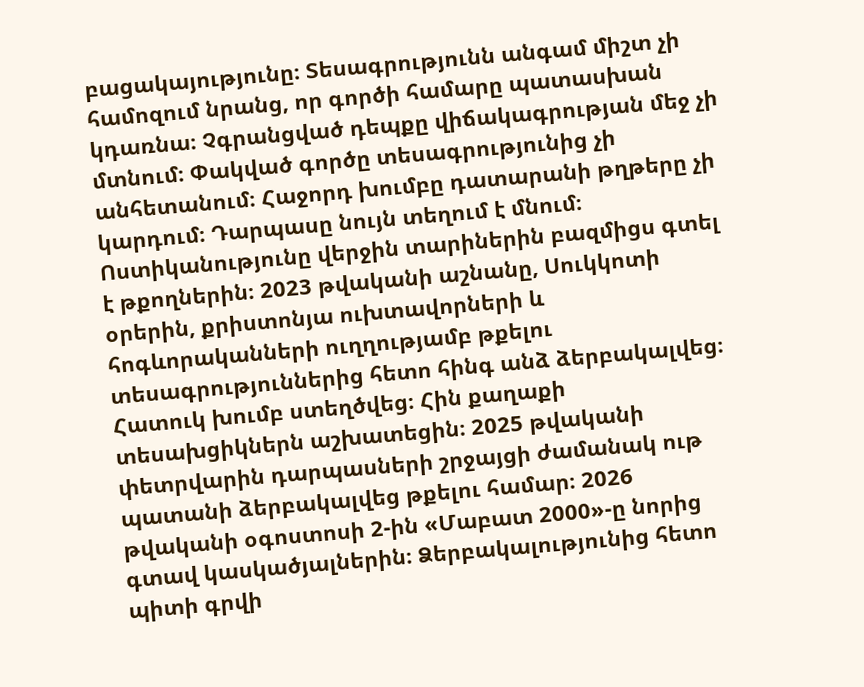բացակայությունը։ Տեսագրությունն անգամ միշտ չի համոզում նրանց, որ գործի համարը պատասխան կդառնա։ Չգրանցված դեպքը վիճակագրության մեջ չի մտնում։ Փակված գործը տեսագրությունից չի անհետանում։ Հաջորդ խումբը դատարանի թղթերը չի կարդում։ Դարպասը նույն տեղում է մնում։
Ոստիկանությունը վերջին տարիներին բազմիցս գտել է թքողներին։ 2023 թվականի աշնանը, Սուկկոտի օրերին, քրիստոնյա ուխտավորների և հոգևորականների ուղղությամբ թքելու տեսագրություններից հետո հինգ անձ ձերբակալվեց։ Հատուկ խումբ ստեղծվեց։ Հին քաղաքի տեսախցիկներն աշխատեցին։ 2025 թվականի փետրվարին դարպասների շրջայցի ժամանակ ութ պատանի ձերբակալվեց թքելու համար։ 2026 թվականի օգոստոսի 2-ին «Մաբատ 2000»-ը նորից գտավ կասկածյալներին։ Ձերբակալությունից հետո պիտի գրվի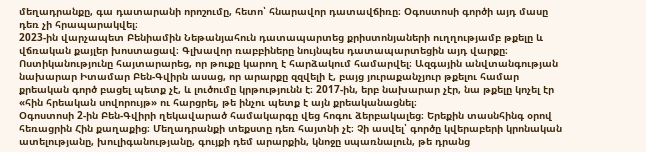մեղադրանքը, գա դատարանի որոշումը, հետո՝ հնարավոր դատավճիռը։ Օգոստոսի գործի այդ մասը դեռ չի հրապարակվել։
2023-ին վարչապետ Բենիամին Նեթանյահուն դատապարտեց քրիստոնյաների ուղղությամբ թքելը և վճռական քայլեր խոստացավ։ Գլխավոր ռաբբիները նույնպես դատապարտեցին այդ վարքը։ Ոստիկանությունը հայտարարեց, որ թուքը կարող է հարձակում համարվել։ Ազգային անվտանգության նախարար Իտամար Բեն-Գվիրն ասաց, որ արարքը զզվելի է, բայց յուրաքանչյուր թքելու համար քրեական գործ բացել պետք չէ, և լուծումը կրթությունն է։ 2017-ին, երբ նախարար չէր, նա թքելը կոչել էր «հին հրեական սովորույթ» ու հարցրել, թե ինչու պետք է այն քրեականացնել։
Օգոստոսի 2-ին Բեն-Գվիրի ղեկավարած համակարգը վեց հոգու ձերբակալեց։ Երեքին տասնհինգ օրով հեռացրին Հին քաղաքից։ Մեղադրանքի տեքստը դեռ հայտնի չէ։ Չի ասվել՝ գործը կվերաբերի կրոնական ատելությանը, խուլիգանությանը, գույքի դեմ արարքին, կնոջը սպառնալուն, թե դրանց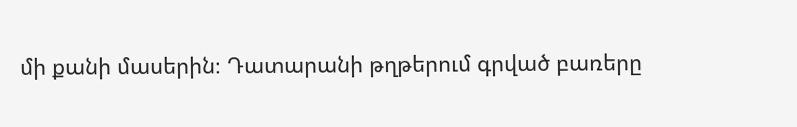մի քանի մասերին։ Դատարանի թղթերում գրված բառերը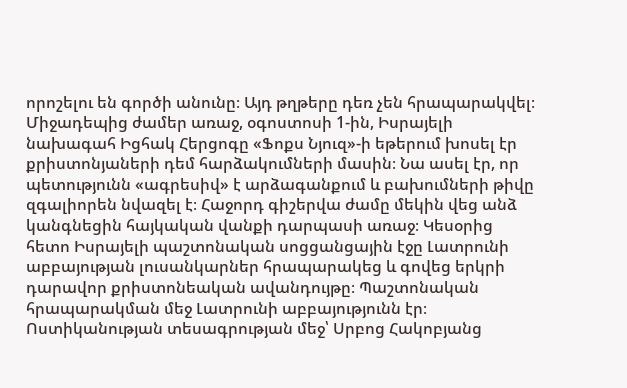որոշելու են գործի անունը։ Այդ թղթերը դեռ չեն հրապարակվել։
Միջադեպից ժամեր առաջ, օգոստոսի 1-ին, Իսրայելի նախագահ Իցհակ Հերցոգը «Ֆոքս Նյուզ»-ի եթերում խոսել էր քրիստոնյաների դեմ հարձակումների մասին։ Նա ասել էր, որ պետությունն «ագրեսիվ» է արձագանքում և բախումների թիվը զգալիորեն նվազել է։ Հաջորդ գիշերվա ժամը մեկին վեց անձ կանգնեցին հայկական վանքի դարպասի առաջ։ Կեսօրից հետո Իսրայելի պաշտոնական սոցցանցային էջը Լատրունի աբբայության լուսանկարներ հրապարակեց և գովեց երկրի դարավոր քրիստոնեական ավանդույթը։ Պաշտոնական հրապարակման մեջ Լատրունի աբբայությունն էր։ Ոստիկանության տեսագրության մեջ՝ Սրբոց Հակոբյանց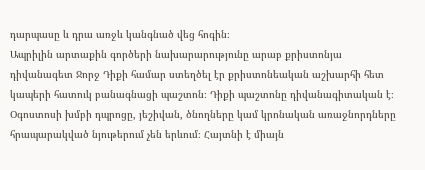դարպասը և դրա առջև կանգնած վեց հոգին։
Ապրիլին արտաքին գործերի նախարարությունը արաբ քրիստոնյա դիվանագետ Ջորջ Դիքի համար ստեղծել էր քրիստոնեական աշխարհի հետ կապերի հատուկ բանագնացի պաշտոն։ Դիքի պաշտոնը դիվանագիտական է։ Օգոստոսի խմբի դպրոցը, յեշիվան, ծնողները կամ կրոնական առաջնորդները հրապարակված նյութերում չեն երևում։ Հայտնի է միայն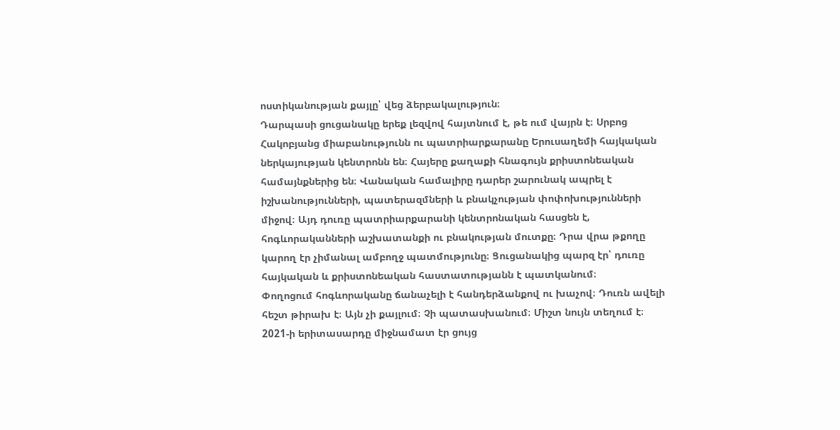ոստիկանության քայլը՝ վեց ձերբակալություն։
Դարպասի ցուցանակը երեք լեզվով հայտնում է, թե ում վայրն է։ Սրբոց Հակոբյանց միաբանությունն ու պատրիարքարանը Երուսաղեմի հայկական ներկայության կենտրոնն են։ Հայերը քաղաքի հնագույն քրիստոնեական համայնքներից են։ Վանական համալիրը դարեր շարունակ ապրել է իշխանությունների, պատերազմների և բնակչության փոփոխությունների միջով։ Այդ դուռը պատրիարքարանի կենտրոնական հասցեն է, հոգևորականների աշխատանքի ու բնակության մուտքը։ Դրա վրա թքողը կարող էր չիմանալ ամբողջ պատմությունը։ Ցուցանակից պարզ էր՝ դուռը հայկական և քրիստոնեական հաստատությանն է պատկանում։
Փողոցում հոգևորականը ճանաչելի է հանդերձանքով ու խաչով։ Դուռն ավելի հեշտ թիրախ է։ Այն չի քայլում։ Չի պատասխանում։ Միշտ նույն տեղում է։ 2021-ի երիտասարդը միջնամատ էր ցույց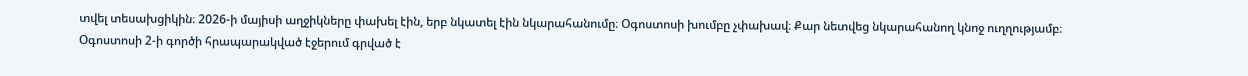տվել տեսախցիկին։ 2026-ի մայիսի աղջիկները փախել էին, երբ նկատել էին նկարահանումը։ Օգոստոսի խումբը չփախավ։ Քար նետվեց նկարահանող կնոջ ուղղությամբ։
Օգոստոսի 2-ի գործի հրապարակված էջերում գրված է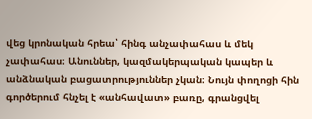վեց կրոնական հրեա՝ հինգ անչափահաս և մեկ չափահաս։ Անուններ, կազմակերպական կապեր և անձնական բացատրություններ չկան։ Նույն փողոցի հին գործերում հնչել է «անհավատ» բառը, գրանցվել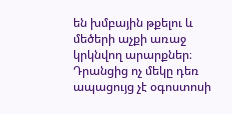են խմբային թքելու և մեծերի աչքի առաջ կրկնվող արարքներ։ Դրանցից ոչ մեկը դեռ ապացույց չէ օգոստոսի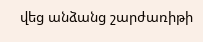վեց անձանց շարժառիթի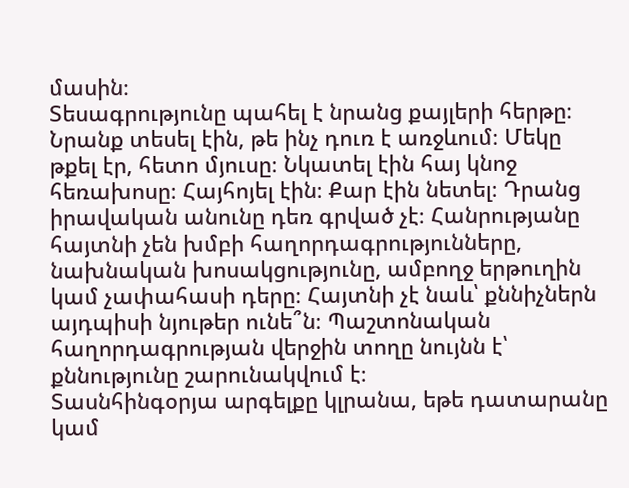մասին։
Տեսագրությունը պահել է նրանց քայլերի հերթը։ Նրանք տեսել էին, թե ինչ դուռ է առջևում։ Մեկը թքել էր, հետո մյուսը։ Նկատել էին հայ կնոջ հեռախոսը։ Հայհոյել էին։ Քար էին նետել։ Դրանց իրավական անունը դեռ գրված չէ։ Հանրությանը հայտնի չեն խմբի հաղորդագրությունները, նախնական խոսակցությունը, ամբողջ երթուղին կամ չափահասի դերը։ Հայտնի չէ նաև՝ քննիչներն այդպիսի նյութեր ունե՞ն։ Պաշտոնական հաղորդագրության վերջին տողը նույնն է՝ քննությունը շարունակվում է։
Տասնհինգօրյա արգելքը կլրանա, եթե դատարանը կամ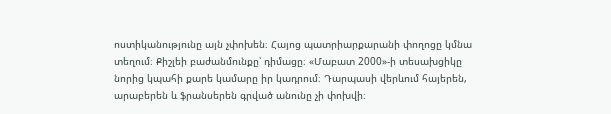ոստիկանությունը այն չփոխեն։ Հայոց պատրիարքարանի փողոցը կմնա տեղում։ Քիշլեի բաժանմունքը՝ դիմացը։ «Մաբատ 2000»-ի տեսախցիկը նորից կպահի քարե կամարը իր կադրում։ Դարպասի վերևում հայերեն, արաբերեն և ֆրանսերեն գրված անունը չի փոխվի։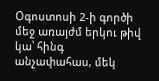Օգոստոսի 2-ի գործի մեջ առայժմ երկու թիվ կա՝ հինգ անչափահաս, մեկ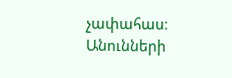չափահաս։ Անունների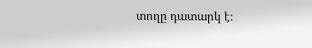տողը դատարկ է։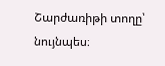Շարժառիթի տողը՝ նույնպես։